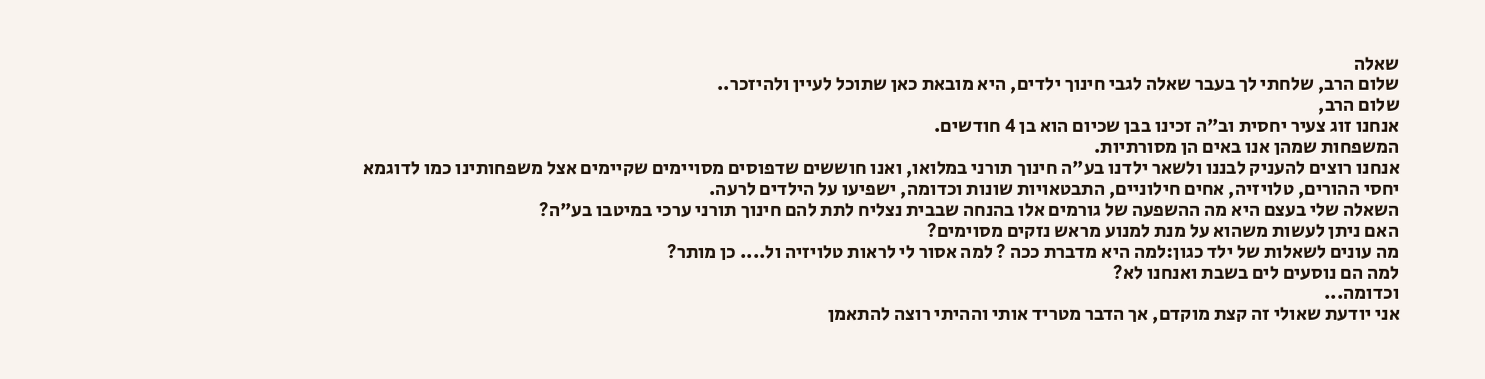שאלה
שלום הרב, שלחתי לך בעבר שאלה לגבי חינוך ילדים, היא מובאת כאן שתוכל לעיין ולהיזכר..
שלום הרב,
אנחנו זוג צעיר יחסית וב"ה זכינו בבן שכיום הוא בן 4 חודשים.
המשפחות שמהן אנו באים הן מסורתיות.
אנחנו רוצים להעניק לבננו ולשאר ילדנו בע"ה חינוך תורני במלואו, ואנו חוששים שדפוסים מסויימים שקיימים אצל משפחותינו כמו לדוגמא יחסי ההורים, טלויזיה, אחים חילוניים, התבטאויות שונות וכדומה, ישפיעו על הילדים לרעה.
השאלה שלי בעצם היא מה ההשפעה של גורמים אלו בהנחה שבבית נצליח לתת להם חינוך תורני ערכי במיטבו בע"ה?
האם ניתן לעשות משהוא על מנת למנוע מראש נזקים מסוימים?
מה עונים לשאלות של ילד כגון:למה היא מדברת ככה ? למה אסור לי לראות טלויזיה ול.... כן מותר?
למה הם נוסעים לים בשבת ואנחנו לא?
וכדומה...
אני יודעת שאולי זה קצת מוקדם, אך הדבר מטריד אותי וההיתי רוצה להתאמן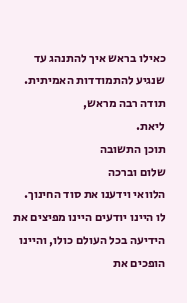כאילו בראש איך להתנהג עד שנגיע להתמודדות האמיתית.
תודה רבה מראש,
ליאת.
תוכן התשובה
שלום וברכה
הלוואי וידענו את סוד החינוך.
לו היינו יודעים היינו מפיצים את הידיעה בכל העולם כולו, והיינו הופכים את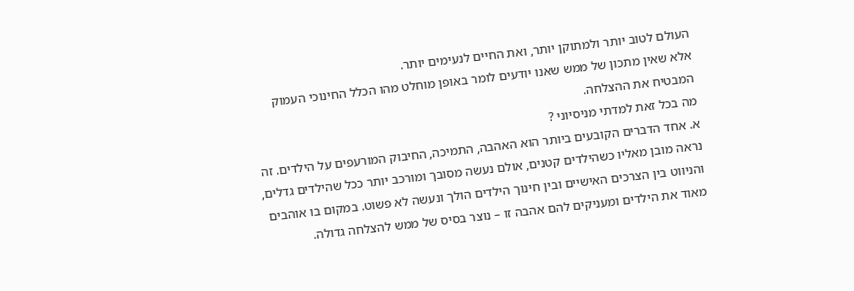העולם לטוב יותר ולמתוקן יותר, ואת החיים לנעימים יותר.
אלא שאין מתכון של ממש שאנו יודעים לומר באופן מוחלט מהו הכלל החינוכי העמוק המבטיח את ההצלחה.
מה בכל זאת למדתי מניסיוני ?
א. אחד הדברים הקובעים ביותר הוא האהבה, התמיכה, החיבוק המורעפים על הילדים. זה נראה מובן מאליו כשהילדים קטנים, אולם נעשה מסובך ומורכב יותר ככל שהילדים גדלים, והניווט בין הצרכים האישיים ובין חינוך הילדים הולך ונעשה לא פשוט. במקום בו אוהבים מאוד את הילדים ומעניקים להם אהבה זו – נוצר בסיס של ממש להצלחה גדולה.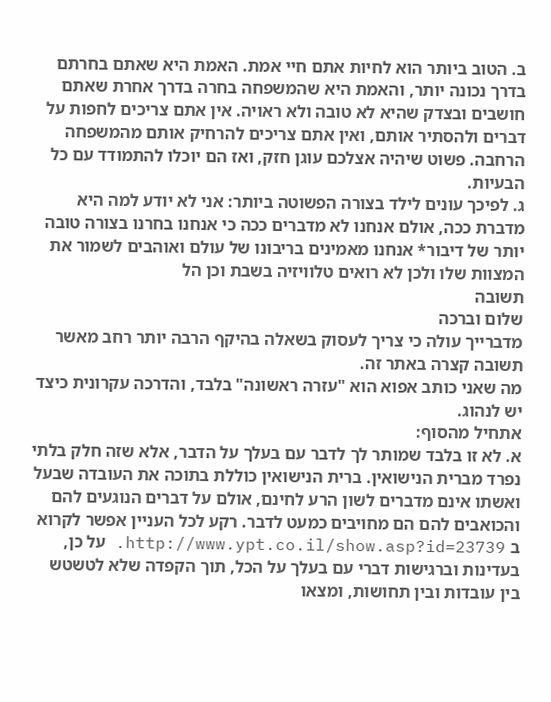ב. הטוב ביותר הוא לחיות אתם חיי אמת. האמת היא שאתם בחרתם בדרך נכונה יותר, והאמת היא שהמשפחה בחרה בדרך אחרת שאתם חושבים ובצדק שהיא לא טובה ולא ראויה. אין אתם צריכים לחפות על דברים ולהסתיר אותם, ואין אתם צריכים להרחיק אותם מהמשפחה הרחבה. פשוט שיהיה אצלכם עוגן חזק, ואז הם יוכלו להתמודד עם כל הבעיות.
ג. לפיכך עונים לילד בצורה הפשוטה ביותר: אני לא יודע למה היא מדברת ככה, אולם אנחנו לא מדברים ככה כי אנחנו בחרנו בצורה טובה יותר של דיבור* אנחנו מאמינים בריבונו של עולם ואוהבים לשמור את המצוות שלו ולכן לא רואים טלוויזיה בשבת וכן הל
תשובה
שלום וברכה
מדברייך עולה כי צריך לעסוק בשאלה בהיקף הרבה יותר רחב מאשר תשובה קצרה באתר זה.
מה שאני כותב אפוא הוא "עזרה ראשונה" בלבד, והדרכה עקרונית כיצד יש לנהוג.
אתחיל מהסוף:
א. לא זו בלבד שמותר לך לדבר עם בעלך על הדבר, אלא שזה חלק בלתי נפרד מברית הנישואין. ברית הנישואין כוללת בתוכה את העובדה שבעל ואשתו אינם מדברים לשון הרע לחינם, אולם על דברים הנוגעים להם והכואבים להם הם מחויבים כמעט לדבר. רקע לכל העניין אפשר לקרוא ב http://www.ypt.co.il/show.asp?id=23739. על כן, בעדינות וברגישות דברי עם בעלך על הכל, תוך הקפדה שלא לטשטש בין עובדות ובין תחושות, ומצאו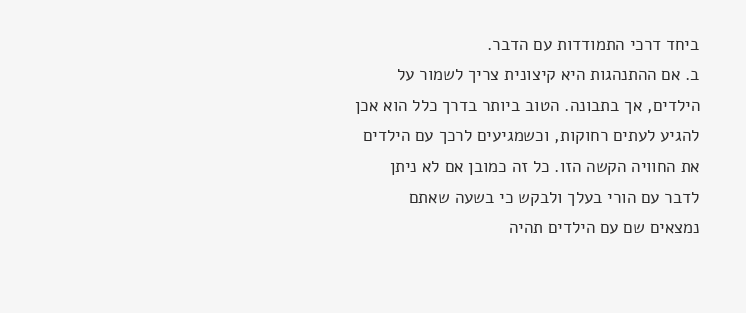ביחד דרכי התמודדות עם הדבר.
ב. אם ההתנהגות היא קיצונית צריך לשמור על הילדים, אך בתבונה. הטוב ביותר בדרך כלל הוא אכן להגיע לעתים רחוקות, וכשמגיעים לרכך עם הילדים את החוויה הקשה הזו. כל זה כמובן אם לא ניתן לדבר עם הורי בעלך ולבקש כי בשעה שאתם נמצאים שם עם הילדים תהיה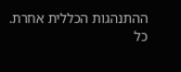ההתנהגות הכללית אחרת.
כל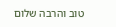טוב והרבה שלום